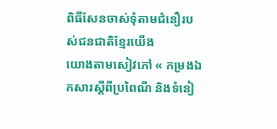ពិធីសែនចាស់ទុំតាមជំនឿរបស់ជនជាតិខ្មែរយើង
យោងតាមសៀវភៅ « កម្រងឯកសារស្តីពីប្រពៃណី និងទំនៀ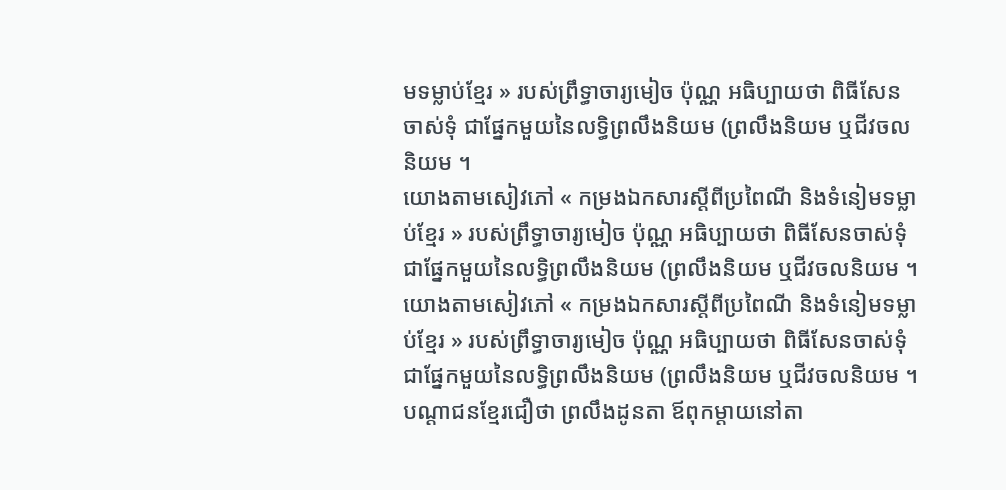មទម្លាប់ខ្មែរ » របស់ព្រឹទ្ធាចារ្យមៀច ប៉ុណ្ណ អធិប្បាយថា ពិធីសែនចាស់ទុំ ជាផ្នែកមួយនៃលទ្ធិព្រលឹងនិយម (ព្រលឹងនិយម ឬជីវចលនិយម ។
យោងតាមសៀវភៅ « កម្រងឯកសារស្តីពីប្រពៃណី និងទំនៀមទម្លាប់ខ្មែរ » របស់ព្រឹទ្ធាចារ្យមៀច ប៉ុណ្ណ អធិប្បាយថា ពិធីសែនចាស់ទុំ ជាផ្នែកមួយនៃលទ្ធិព្រលឹងនិយម (ព្រលឹងនិយម ឬជីវចលនិយម ។
យោងតាមសៀវភៅ « កម្រងឯកសារស្តីពីប្រពៃណី និងទំនៀមទម្លាប់ខ្មែរ » របស់ព្រឹទ្ធាចារ្យមៀច ប៉ុណ្ណ អធិប្បាយថា ពិធីសែនចាស់ទុំ ជាផ្នែកមួយនៃលទ្ធិព្រលឹងនិយម (ព្រលឹងនិយម ឬជីវចលនិយម ។ បណ្តាជនខ្មែរជឿថា ព្រលឹងដូនតា ឪពុកម្តាយនៅតា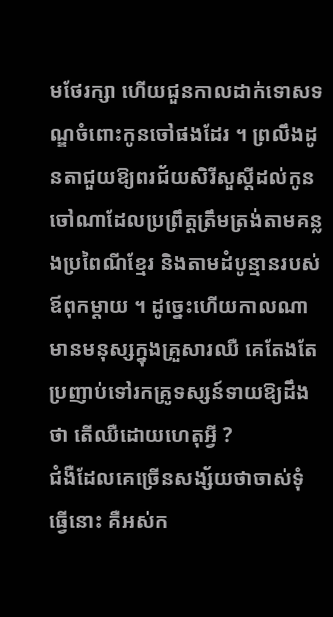មថែរក្សា ហើយជួនកាលដាក់ទោសទណ្ឌចំពោះកូនចៅផងដែរ ។ ព្រលឹងដូនតាជួយឱ្យពរជ័យសិរីសួស្តីដល់កូនចៅណាដែលប្រព្រឹត្តត្រឹមត្រង់តាមគន្លងប្រពៃណីខ្មែរ និងតាមដំបូន្មានរបស់ឪពុកម្តាយ ។ ដូច្នេះហើយកាលណាមានមនុស្សក្នុងគ្រួសារឈឺ គេតែងតែប្រញាប់ទៅរកគ្រូទស្សន៍ទាយឱ្យដឹងថា តើឈឺដោយហេតុអ្វី ?
ជំងឺដែលគេច្រើនសង្ស័យថាចាស់ទុំធ្វើនោះ គឺអស់ក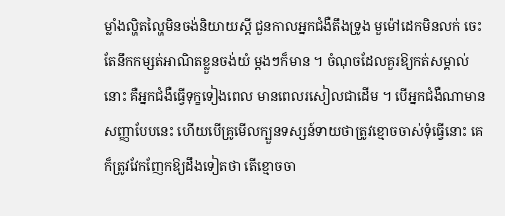ម្លាំងល្ហិតល្ហៃមិនចង់និយាយស្តី ជួនកាលអ្នកជំងឺតឹងទ្រូង មួម៉ៅដេកមិនលក់ ចេះតែនឹកកម្សត់អាណិតខ្លួនចង់យំ ម្តងៗក៏មាន ។ ចំណុចដែលគួរឱ្យកត់សម្គាល់នោះ គឺអ្នកជំងឺធ្វើទុក្ខទៀងពេល មានពេលរសៀលជាដើម ។ បើអ្នកជំងឺណាមានសញ្ញាបែបនេះ ហើយបើគ្រូមើលក្បួនទស្សន៍ទាយថាត្រូវខ្មោចចាស់ទុំធ្វើនោះ គេក៏ត្រូវវែកញែកឱ្យដឹងទៀតថា តើខ្មោចចា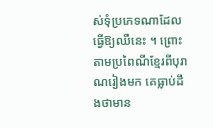ស់ទុំប្រភេទណាដែលធ្វើឱ្យឈឺនេះ ។ ព្រោះតាមប្រពៃណីខ្មែរពីបុរាណរៀងមក គេធ្លាប់ដឹងថាមាន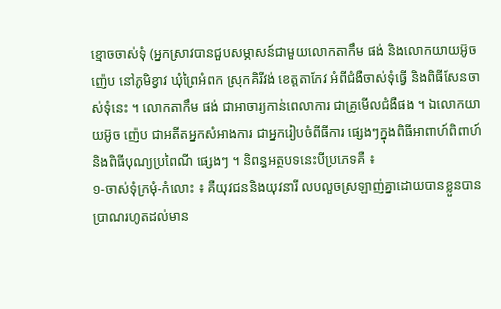ខ្មោចចាស់ទុំ (អ្នកស្រាវបានជួបសម្ភាសន៍ជាមួយលោកតាកឹម ផង់ និងលោកយាយអ៊ូច ញ៉េប នៅភូមិខ្វាវ ឃុំព្រៃអំពក ស្រុកគិរីវង់ ខេត្តតាកែវ អំពីជំងឺចាស់ទុំធ្វើ និងពិធីសែនចាស់ទុំនេះ ។ លោកតាកឹម ផង់ ជាអាចារ្យកាន់ពេលាការ ជាគ្រូមើលជំងឺផង ។ ឯលោកយាយអ៊ូច ញ៉េប ជាអតីតអ្នកសំអាងការ ជាអ្នករៀបចំពីធីការ ផ្សេងៗក្នុងពិធីអាពាហ៍ពិពាហ៍ និងពិធីបុណ្យប្រពៃណី ផ្សេងៗ ។ និពន្ធអត្ថបទនេះបីប្រភេទគឺ ៖
១-ចាស់ទុំក្រមុំ-កំលោះ ៖ គឺយុវជននិងយុវនារី លបលួចស្រឡាញ់គ្នាដោយបានខ្លួនបានប្រាណរហូតដល់មាន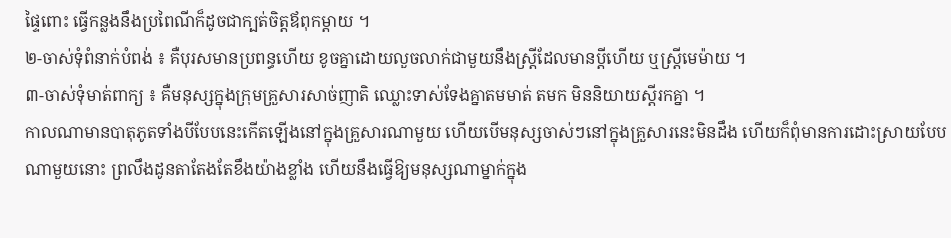ផ្ទៃពោះ ធ្វើកន្លងនឹងប្រពៃណីក៏ដូចជាក្បត់ចិត្តឪពុកម្តាយ ។
២-ចាស់ទុំពំនាក់បំពង់ ៖ គឺបុរសមានប្រពន្ធហើយ ខូចគ្នាដោយលួចលាក់ជាមួយនឹងស្ត្រីដែលមានប្តីហើយ ឬស្ត្រីមេម៉ាយ ។
៣-ចាស់ទុំមាត់ពាក្យ ៖ គឺមនុស្សក្នុងក្រុមគ្រួសារសាច់ញាតិ ឈ្លោះទាស់ទែងគ្នាតមមាត់ តមក មិននិយាយស្តីរកគ្នា ។
កាលណាមានបាតុភូតទាំងបីបែបនេះកើតឡើងនៅក្នុងគ្រួសារណាមួយ ហើយបើមនុស្សចាស់ៗនៅក្នុងគ្រួសារនេះមិនដឹង ហើយក៏ពុំមានការដោះស្រាយបែបណាមួយនោះ ព្រលឹងដូនតាតែងតែខឹងយ៉ាងខ្លាំង ហើយនឹងធ្វើឱ្យមនុស្សណាម្នាក់ក្នុង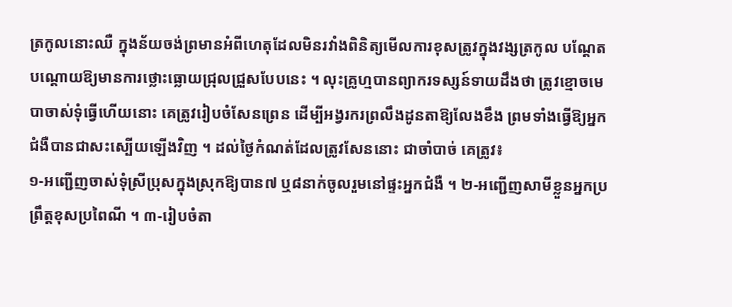ត្រកូលនោះឈឺ ក្នុងន័យចង់ព្រមានអំពីហេតុដែលមិនរវាំងពិនិត្យមើលការខុសត្រូវក្នុងវង្សត្រកូល បណ្តែតបណ្តោយឱ្យមានការថ្លោះធ្លោយជ្រុលជ្រួសបែបនេះ ។ លុះគ្រូហ្មបានព្យាករទស្សន៍ទាយដឹងថា ត្រូវខ្មោចមេបាចាស់ទុំធ្វើហើយនោះ គេត្រូវរៀបចំសែនព្រេន ដើម្បីអង្វរករព្រលឹងដូនតាឱ្យលែងខឹង ព្រមទាំងធ្វើឱ្យអ្នកជំងឺបានជាសះស្បើយឡើងវិញ ។ ដល់ថ្ងៃកំណត់ដែលត្រូវសែននោះ ជាចាំបាច់ គេត្រូវ៖
១-អញ្ជើញចាស់ទុំស្រីប្រុសក្នុងស្រុកឱ្យបាន៧ ឬ៨នាក់ចូលរួមនៅផ្ទះអ្នកជំងឺ ។ ២-អញ្ជើញសាមីខ្លួនអ្នកប្រព្រឹត្តខុសប្រពៃណី ។ ៣-រៀបចំតា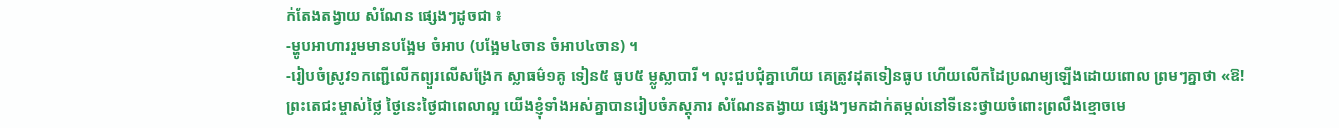ក់តែងតង្វាយ សំណែន ផ្សេងៗដូចជា ៖
-ម្ហូបអាហាររួមមានបង្អែម ចំអាប (បង្អែម៤ចាន ចំអាប៤ចាន) ។
-រៀបចំស្រូវ១កញ្ជើលើកព្យួរលើសង្រែក ស្លាធម៌១គូ ទៀន៥ ធូប៥ ម្លូស្លាបារី ។ លុះជួបជុំគ្នាហើយ គេត្រូវដុតទៀនធូប ហើយលើកដៃប្រណម្យឡើងដោយពោល ព្រមៗគ្នាថា «ឱ! ព្រះតេជះម្ចាស់ថ្លៃ ថ្ងៃនេះថ្ងៃជាពេលាល្អ យើងខ្ញុំទាំងអស់គ្នាបានរៀបចំភស្តុភារ សំណែនតង្វាយ ផ្សេងៗមកដាក់តម្កល់នៅទីនេះថ្វាយចំពោះព្រលឹងខ្មោចមេ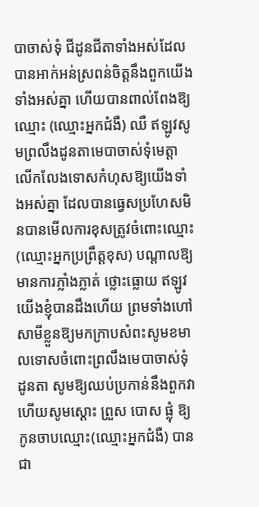បាចាស់ទុំ ជីដូនជីតាទាំងអស់ដែលបានអាក់អន់ស្រពន់ចិត្តនឹងពួកយើងទាំងអស់គ្នា ហើយបានពាល់ពែងឱ្យឈ្មោះ (ឈ្មោះអ្នកជំងឺ) ឈឺ ឥឡូវសូមព្រលឹងដូនតាមេបាចាស់ទុំមេត្តាលើកលែងទោសកំហុសឱ្យយើងទាំងអស់គ្នា ដែលបានធ្វេសប្រហែសមិនបានមើលការខុសត្រូវចំពោះឈ្មោះ(ឈ្មោះអ្នកប្រព្រឹត្តខុស) បណ្តាលឱ្យមានការភ្លាំងភ្លាត់ ថ្លោះធ្លោយ ឥឡូវយើងខ្ញុំបានដឹងហើយ ព្រមទាំងហៅសាមីខ្លួនឱ្យមកក្រាបសំពះសូមខមាលទោសចំពោះព្រលឹងមេបាចាស់ទុំ ដូនតា សូមឱ្យឈប់ប្រកាន់នឹងពួកវា ហើយសូមស្តោះ ព្រួស បោស ផ្លុំ ឱ្យកូនចាបឈ្មោះ(ឈ្មោះអ្នកជំងឺ) បានជា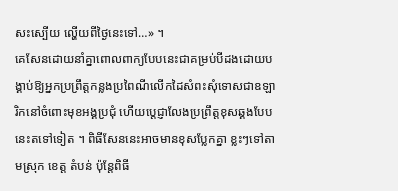សះស្បើយ ល្ហើយពីថ្ងៃនេះទៅ…» ។
គេសែនដោយនាំគ្នាពោលពាក្យបែបនេះជាគម្រប់បីដងដោយបង្គាប់ឱ្យអ្នកប្រព្រឹត្តកន្លងប្រពៃណីលើកដៃសំពះសុំទោសជាឧឡារិកនៅចំពោះមុខអង្គប្រជុំ ហើយប្តេជ្ញាលែងប្រព្រឹត្តខុសឆ្គងបែបនេះតទៅទៀត ។ ពិធីសែននេះអាចមានខុសប្លែកគ្នា ខ្លះៗទៅតាមស្រុក ខេត្ត តំបន់ ប៉ុន្តែពិធី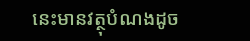នេះមានវត្ថុបំណងដូច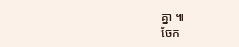គ្នា ៕
ចែក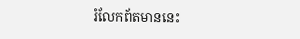រំលែកព័តមាននេះ